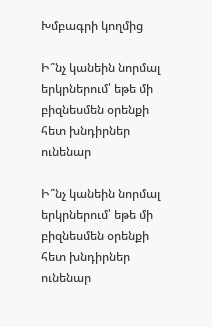Խմբագրի կողմից

Ի՞նչ կանեին նորմալ երկրներում՝ եթե մի բիզնեսմեն օրենքի հետ խնդիրներ ունենար

Ի՞նչ կանեին նորմալ երկրներում՝ եթե մի բիզնեսմեն օրենքի հետ խնդիրներ ունենար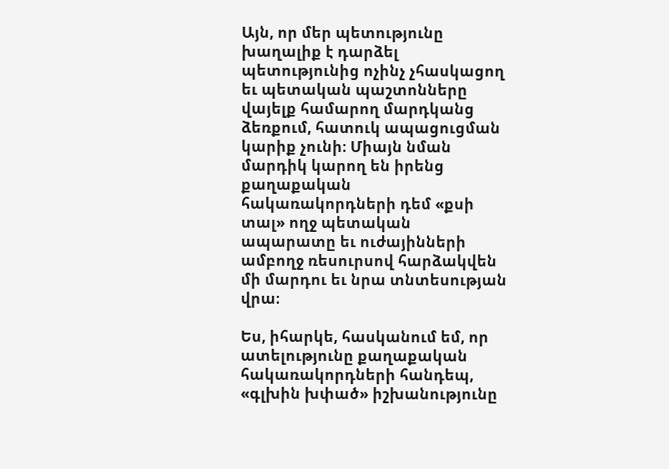Այն, որ մեր պետությունը խաղալիք է դարձել պետությունից ոչինչ չհասկացող եւ պետական պաշտոնները վայելք համարող մարդկանց ձեռքում, հատուկ ապացուցման կարիք չունի։ Միայն նման մարդիկ կարող են իրենց քաղաքական հակառակորդների դեմ «քսի տալ» ողջ պետական ապարատը եւ ուժայինների ամբողջ ռեսուրսով հարձակվեն մի մարդու եւ նրա տնտեսության վրա։

Ես, իհարկե, հասկանում եմ, որ ատելությունը քաղաքական հակառակորդների հանդեպ, «գլխին խփած» իշխանությունը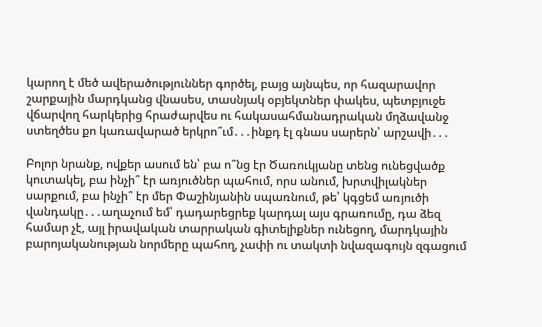կարող է մեծ ավերածություններ գործել, բայց այնպես, որ հազարավոր շարքային մարդկանց վնասես, տասնյակ օբյեկտներ փակես, պետբյուջե վճարվող հարկերից հրաժարվես ու հակասահմանադրական մղձավանջ ստեղծես քո կառավարած երկրո՞ւմ․․․ինքդ էլ գնաս սարերն՝ արշավի․․․

Բոլոր նրանք, ովքեր ասում են՝ բա ո՞նց էր Ծառուկյանը տենց ունեցվածք կուտակել, բա ինչի՞ էր առյուծներ պահում, որս անում, խրտվիլակներ սարքում, բա ինչի՞ էր մեր Փաշինյանին սպառնում, թե՝ կգցեմ առյուծի վանդակը․․․աղաչում եմ՝ դադարեցրեք կարդալ այս գրառումը, դա ձեզ համար չէ, այլ իրավական տարրական գիտելիքներ ունեցող, մարդկային բարոյականության նորմերը պահող, չափի ու տակտի նվազագույն զգացում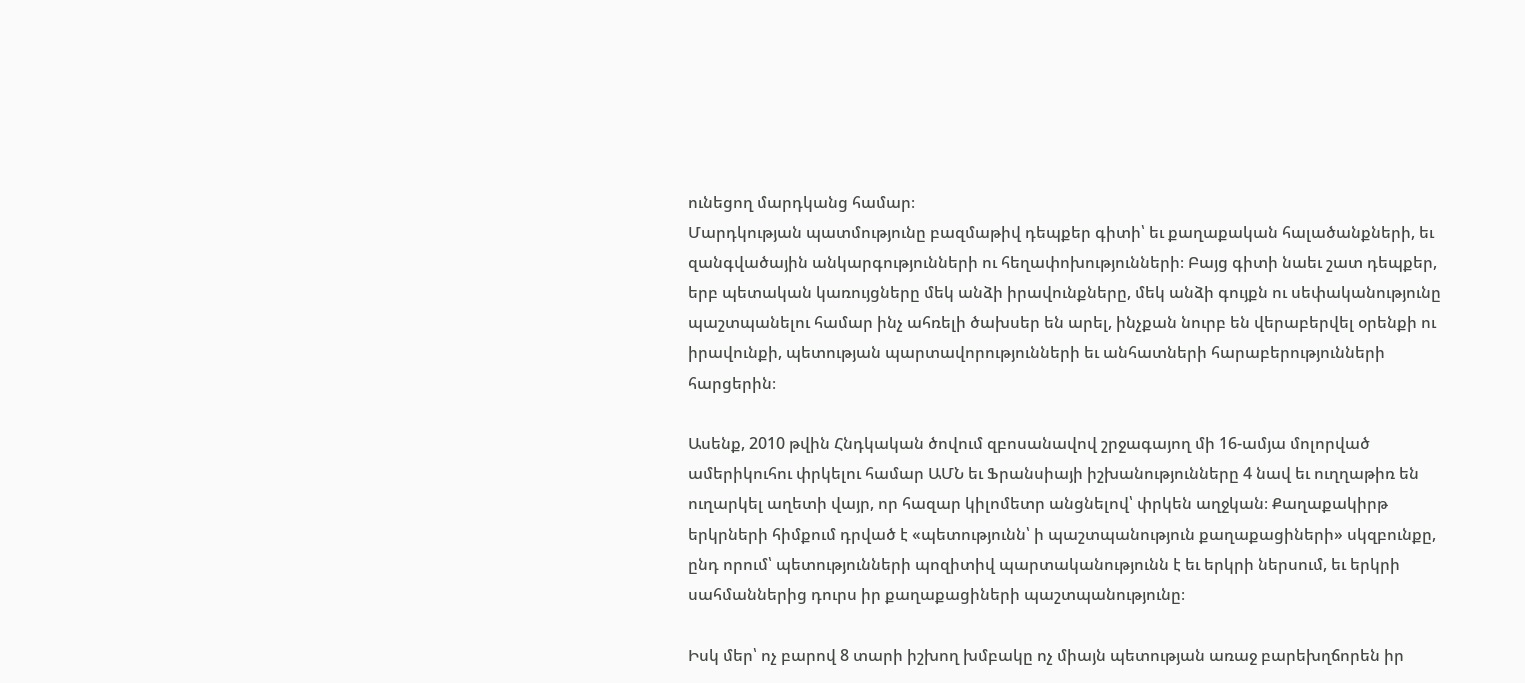ունեցող մարդկանց համար։
Մարդկության պատմությունը բազմաթիվ դեպքեր գիտի՝ եւ քաղաքական հալածանքների, եւ զանգվածային անկարգությունների ու հեղափոխությունների։ Բայց գիտի նաեւ շատ դեպքեր, երբ պետական կառույցները մեկ անձի իրավունքները, մեկ անձի գույքն ու սեփականությունը պաշտպանելու համար ինչ ահռելի ծախսեր են արել, ինչքան նուրբ են վերաբերվել օրենքի ու իրավունքի, պետության պարտավորությունների եւ անհատների հարաբերությունների հարցերին։

Ասենք, 2010 թվին Հնդկական ծովում զբոսանավով շրջագայող մի 16-ամյա մոլորված ամերիկուհու փրկելու համար ԱՄՆ եւ Ֆրանսիայի իշխանությունները 4 նավ եւ ուղղաթիռ են ուղարկել աղետի վայր, որ հազար կիլոմետր անցնելով՝ փրկեն աղջկան։ Քաղաքակիրթ երկրների հիմքում դրված է «պետությունն՝ ի պաշտպանություն քաղաքացիների» սկզբունքը, ընդ որում՝ պետությունների պոզիտիվ պարտականությունն է եւ երկրի ներսում, եւ երկրի սահմաններից դուրս իր քաղաքացիների պաշտպանությունը։

Իսկ մեր՝ ոչ բարով 8 տարի իշխող խմբակը ոչ միայն պետության առաջ բարեխղճորեն իր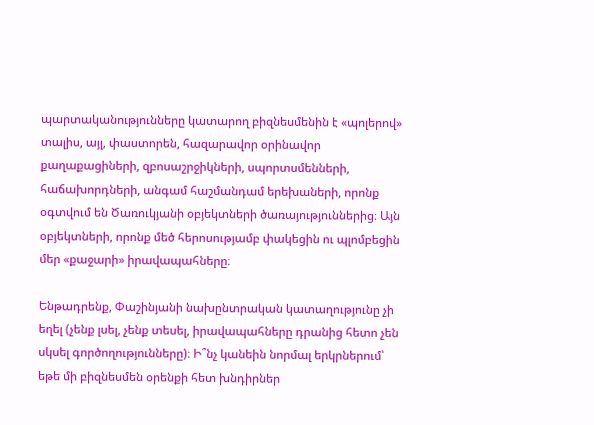պարտականությունները կատարող բիզնեսմենին է «պոլերով» տալիս, այլ, փաստորեն, հազարավոր օրինավոր քաղաքացիների, զբոսաշրջիկների, սպորտսմենների, հաճախորդների, անգամ հաշմանդամ երեխաների, որոնք օգտվում են Ծառուկյանի օբյեկտների ծառայություններից։ Այն օբյեկտների, որոնք մեծ հերոսությամբ փակեցին ու պլոմբեցին մեր «քաջարի» իրավապահները։

Ենթադրենք, Փաշինյանի նախընտրական կատաղությունը չի եղել (չենք լսել, չենք տեսել, իրավապահները դրանից հետո չեն սկսել գործողությունները)։ Ի՞նչ կանեին նորմալ երկրներում՝ եթե մի բիզնեսմեն օրենքի հետ խնդիրներ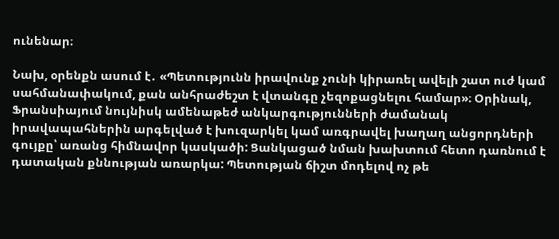ունենար։

Նախ, օրենքն ասում է․ «Պետությունն իրավունք չունի կիրառել ավելի շատ ուժ կամ սահմանափակում, քան անհրաժեշտ է վտանգը չեզոքացնելու համար»։ Օրինակ, Ֆրանսիայում նույնիսկ ամենաթեժ անկարգությունների ժամանակ իրավապահներին արգելված է խուզարկել կամ առգրավել խաղաղ անցորդների գույքը՝ առանց հիմնավոր կասկածի: Ցանկացած նման խախտում հետո դառնում է դատական քննության առարկա: Պետության ճիշտ մոդելով ոչ թե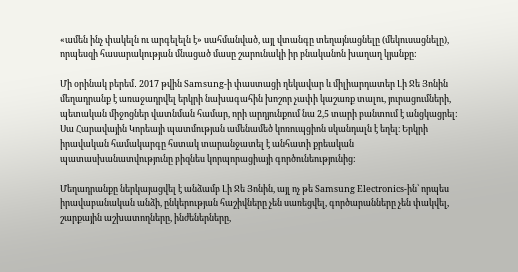«ամեն ինչ փակելն ու արգելելն է» սահմանված, այլ վտանգը տեղայնացնելը (մեկուսացնելը), որպեսզի հասարակության մնացած մասը շարունակի իր բնականոն խաղաղ կյանքը:

Մի օրինակ բերեմ․ 2017 թվին Samsung-ի փաստացի ղեկավար և միլիարդատեր Լի Ջե Յոնին մեղադրանք է առաջադրվել երկրի նախագահին խոշոր չափի կաշառք տալու, յուրացումների, պետական միջոցներ վատնման համար, որի արդյունքում նա 2,5 տարի բանտում է անցկացրել: Սա Հարավային Կորեայի պատմության ամենամեծ կոռուպցիոն սկանդալն է եղել։ Երկրի իրավական համակարգը հստակ տարանջատել է անհատի քրեական պատասխանատվությունը բիզնես կորպորացիայի գործունեությունից:

Մեղադրանքը ներկայացվել է անձամբ Լի Ջե Յոնին, այլ ոչ թե Samsung Electronics-ին՝ որպես իրավաբանական անձի, ընկերության հաշիվները չեն սառեցվել, գործարանները չեն փակվել, շարքային աշխատողները, ինժեներները,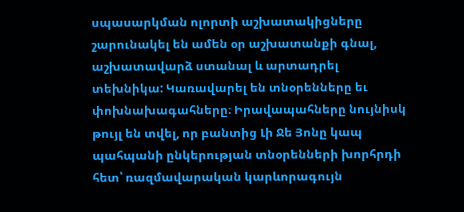սպասարկման ոլորտի աշխատակիցները շարունակել են ամեն օր աշխատանքի գնալ, աշխատավարձ ստանալ և արտադրել տեխնիկա: Կառավարել են տնօրենները եւ փոխնախագահները։ Իրավապահները նույնիսկ թույլ են տվել, որ բանտից Լի Ջե Յոնը կապ պահպանի ընկերության տնօրենների խորհրդի հետ՝ ռազմավարական կարևորագույն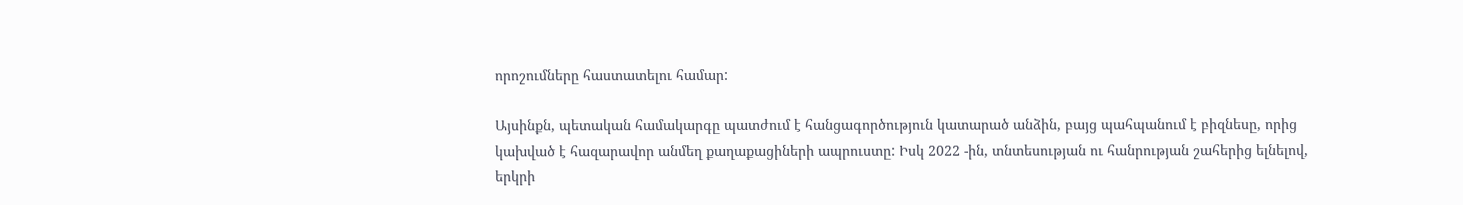որոշումները հաստատելու համար:

Այսինքն, պետական համակարգը պատժում է հանցագործություն կատարած անձին, բայց պահպանում է բիզնեսը, որից կախված է հազարավոր անմեղ քաղաքացիների ապրուստը: Իսկ 2022 -ին, տնտեսության ու հանրության շահերից ելնելով, երկրի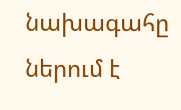նախագահը ներում է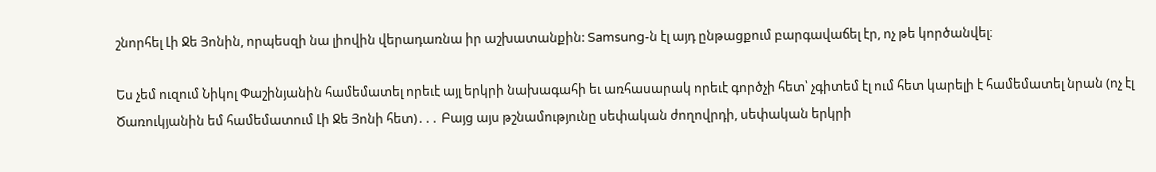շնորհել Լի Ջե Յոնին, որպեսզի նա լիովին վերադառնա իր աշխատանքին: Samsung-ն էլ այդ ընթացքում բարգավաճել էր, ոչ թե կործանվել։

Ես չեմ ուզում Նիկոլ Փաշինյանին համեմատել որեւէ այլ երկրի նախագահի եւ առհասարակ որեւէ գործչի հետ՝ չգիտեմ էլ ում հետ կարելի է համեմատել նրան (ոչ էլ Ծառուկյանին եմ համեմատում Լի Ջե Յոնի հետ)․․․ Բայց այս թշնամությունը սեփական ժողովրդի, սեփական երկրի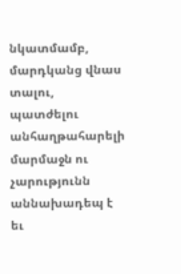նկատմամբ, մարդկանց վնաս տալու, պատժելու անհաղթահարելի մարմաջն ու չարությունն աննախադեպ է եւ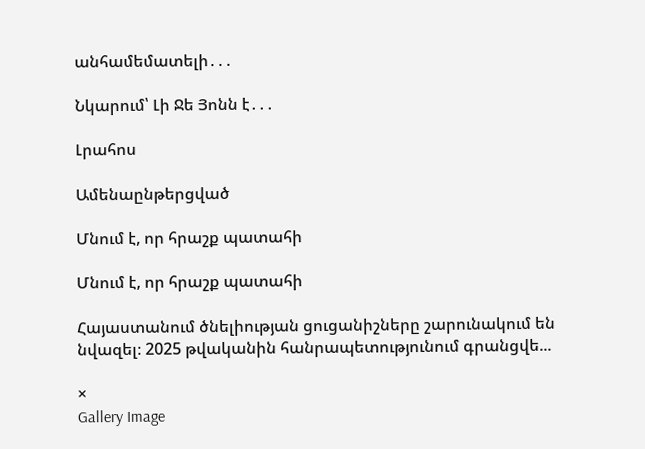անհամեմատելի․․․

Նկարում՝ Լի Ջե Յոնն է․․․

Լրահոս

Ամենաընթերցված

Մնում է, որ հրաշք պատահի

Մնում է, որ հրաշք պատահի

Հայաստանում ծնելիության ցուցանիշները շարունակում են նվազել։ 2025 թվականին հանրապետությունում գրանցվե...

×
Gallery Image